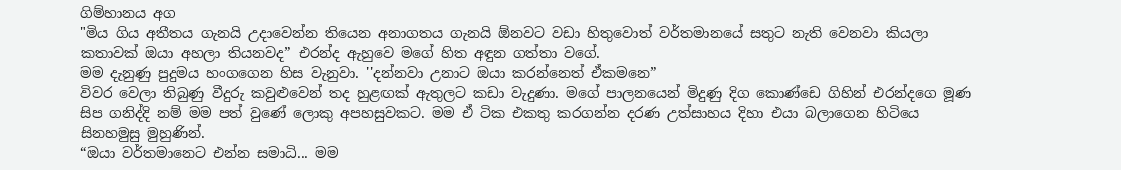ගිම්හානය අග
"මිය ගිය අතීතය ගැනයි උදාවෙන්න තියෙන අනාගතය ගැනයි ඕනවට වඩා හිතුවොත් වර්තමානයේ සතුට නැති වෙනවා කියලා කතාවක් ඔයා අහලා තියනවද” එරන්ද ඇහුවෙ මගේ හිත අඳුන ගත්තා වගේ.
මම දැනුණු පුදුමය හංගගෙන හිස වැනුවා. ''දන්නවා උනාට ඔයා කරන්නෙත් ඒකමනෙ”
විවර වෙලා තිබුණු වීදුරු කවුළුවෙන් තද හුළඟක් ඇතුලට කඩා වැදුණා. මගේ පාලනයෙන් මිදුණු දිග කොණ්ඩෙ ගිහින් එරන්දගෙ මූණ සිප ගනිද්දි නම් මම පත් වුණේ ලොකු අපහසුවකට. මම ඒ ටික එකතු කරගන්න දරණ උත්සාහය දිහා එයා බලාගෙන හිටියෙ සිනහමුසු මුහුණින්.
“ඔයා වර්තමානෙට එන්න සමාධි... මම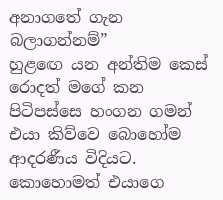අනාගතේ ගැන බලාගන්නම්”
හුළඟෙ යන අන්තිම කෙස් රොදත් මගේ කන පිටිපස්සෙ හංගන ගමන් එයා කිව්වෙ බොහෝම ආදරණීය විදියට. කොහොමත් එයාගෙ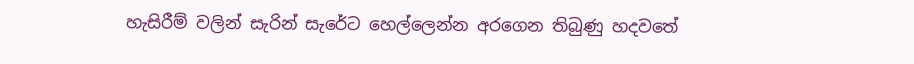හැසිරීම් වලින් සැරින් සැරේට හෙල්ලෙන්න අරගෙන තිබුණු හදවතේ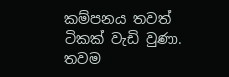කම්පනය තවත් ටිකක් වැඩි වුණා.
තවම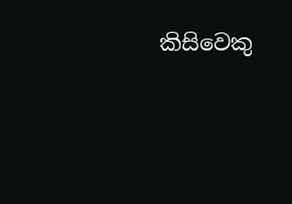කිසිවෙකු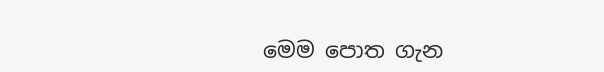මෙම පොත ගැන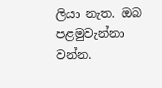ලියා නැත. ඔබ පළමුවැන්නා වන්න.